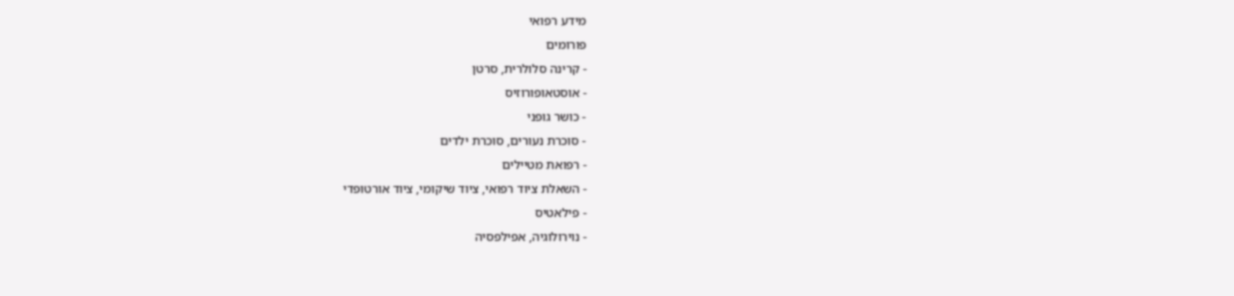מידע רפואי
פורומים
- קרינה סלולרית, סרטן
- אוסטאופורוזיס
- כושר גופני
- סוכרת נעורים, סוכרת ילדים
- רפואת מטיילים
- השאלת ציוד רפואי, ציוד שיקומי, ציוד אורטופדי
- פילאטיס
- נוירולוגיה, אפילפסיה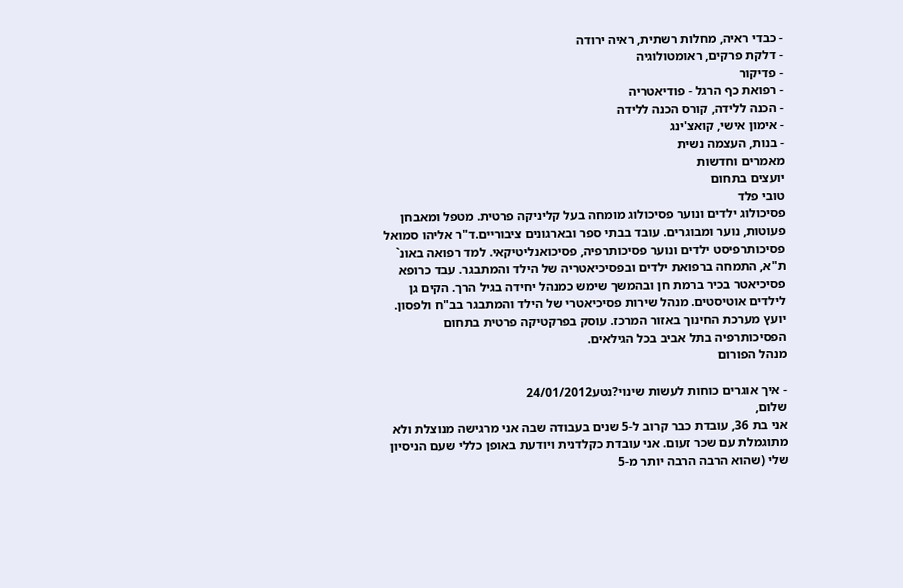- כבדי ראיה, מחלות רשתית, ראיה ירודה
- דלקת פרקים, ראומטולוגיה
- פדיקור
- רפואת כף הרגל - פודיאטריה
- הכנה ללידה, קורס הכנה ללידה
- אימון אישי, קואצ'ינג
- בנות, העצמה נשית
מאמרים וחדשות
יועצים בתחום
טובי פלד
פסיכולוג ילדים ונוער פסיכולוג מומחה בעל קליניקה פרטית. מטפל ומאבחן פעוטות, נוער ומבוגרים. עובד בבתי ספר ובארגונים ציבוריים.ד"ר אליהו סמואל
פסיכותרפיסט ילדים ונוער פסיכותרפיה, פסיכואנליטיקאי. למד רפואה באונ` ת"א, התמחה ברפואת ילדים ובפסיכיאטריה של הילד והמתבגר. עבד כרופא פסיכיאטר בכיר ברמת חן ובהמשך שימש כמנהל יחידה בגיל הרך. הקים גן לילדים אוטיסטים. מנהל שירות פסיכיאטרי של הילד והמתבגר בב"ח ולפסון. יועץ מערכת החינוך באזור המרכז. עוסק בפרקטיקה פרטית בתחום הפסיכותרפיה בתל אביב בכל הגילאים.
מנהל הפורום

- איך אוגרים כוחות לעשות שינוי?נטע24/01/2012
שלום,
אני בת 36, עובדת כבר קרוב ל-5 שנים בעבודה שבה אני מרגישה מנוצלת ולא מתוגמלת עם שכר זעום. אני עובדת כקלדנית ויודעת באופן כללי שעם הניסיון שלי (שהוא הרבה הרבה יותר מ-5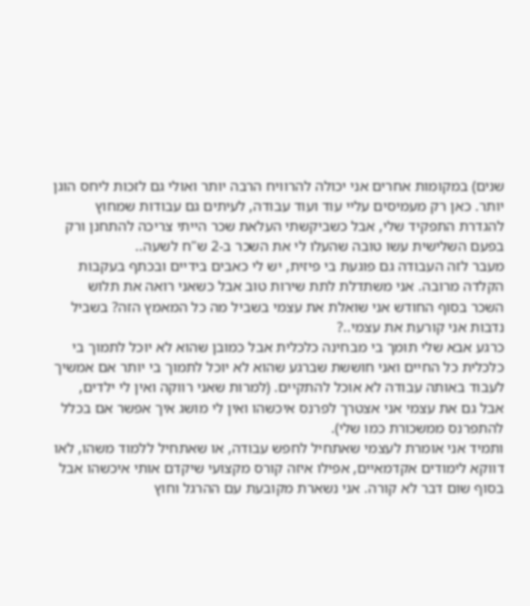שנים) במקומות אחרים אני יכולה להרוויח הרבה יותר ואולי גם לזכות ליחס הוגן יותר. כאן רק מעמיסים עליי עוד ועוד עבודה, לעיתים גם עבודות שמחוץ להגדרת התפקיד שלי, אבל כשביקשתי העלאת שכר הייתי צריכה להתחנן ורק בפעם השלישית עשו טובה שהעלו לי את השכר ב-2 ש"ח לשעה..
מעבר לזה העבודה גם פוגעת בי פיזית, יש לי כאבים בידיים ובכתף בעקבות הקלדה מרובה. אני משתדלת לתת שירות טוב אבל כשאני רואה את תלוש השכר בסוף החודש אני שואלת את עצמי בשביל מה כל המאמץ הזה? בשביל נדבות אני קורעת את עצמי..?
כרגע אבא שלי תומך בי מבחינה כלכלית אבל כמובן שהוא לא יוכל לתמוך בי כלכלית כל החיים ואני חוששת שברגע שהוא לא יוכל לתמוך בי יותר אם אמשיך לעבוד באותה עבודה לא אוכל להתקיים. (למרות שאני רווקה ואין לי ילדים, אבל גם את עצמי אני אצטרך לפרנס איכשהו ואין לי מושג איך אפשר אם בכלל להתפרנס ממשכורת כמו שלי).
ותמיד אני אומרת לעצמי שאתחיל לחפש עבודה, או שאתחיל ללמוד משהו, לאו דווקא לימודים אקדמאיים, אפילו איזה קורס מקצועי שיקדם אותי איכשהו אבל בסוף שום דבר לא קורה. אני נשארת מקובעת עם ההרגל וחוץ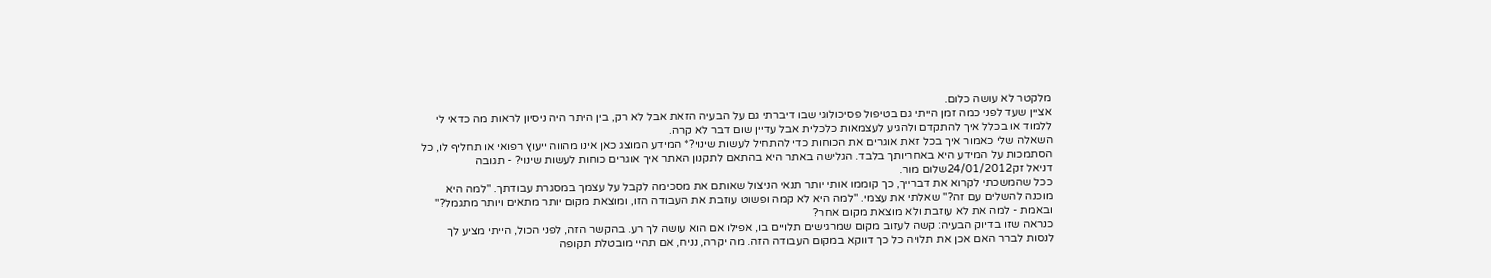מלקטר לא עושה כלום.
אציין שעד לפני כמה זמן הייתי גם בטיפול פסיכולוגי שבו דיברתי גם על הבעיה הזאת אבל לא רק, בין היתר היה ניסיון לראות מה כדאי לי ללמוד או בכלל איך להתקדם ולהגיע לעצמאות כלכלית אבל עדיין שום דבר לא קרה.
השאלה שלי כאמור איך בכל זאת אוגרים את הכוחות כדי להתחיל לעשות שינוי?* המידע המוצג כאן אינו מהווה ייעוץ רפואי או תחליף לו, כל הסתמכות על המידע היא באחריותך בלבד. הגלישה באתר היא בהתאם לתקנון האתר איך אוגרים כוחות לעשות שינוי? - תגובה
דניאל זק24/01/2012שלום מור.
ככל שהמשכתי לקרוא את דברייך, כך קוממו אותי יותר תנאי הניצול שאותם את מסכימה לקבל על עצמך במסגרת עבודתך. "למה היא מוכנה להשלים עם זה?" שאלתי את עצמי. "למה היא לא קמה ופשוט עוזבת את העבודה הזו, ומוצאת מקום יותר מתאים ויותר מתגמל?" ובאמת - למה את לא עוזבת ולא מוצאת מקום אחר?
כנראה שזו בדיוק הבעיה: קשה לעזוב מקום שמרגישים תלויים בו, אפילו אם הוא עושה לך רע. בהקשר הזה, לפני הכול, הייתי מציע לך לנסות לברר האם אכן את תלויה כל כך דווקא במקום העבודה הזה. מה יקרה, נניח, אם תהיי מובטלת תקופה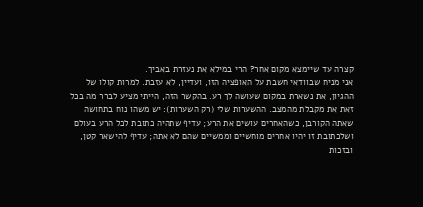קצרה עד שיימצא מקום אחר? הרי במילא את נעזרת באביך.
אני מניח שבוודאי חשבת על האופציה הזו, ועדיין, לא עזבת. למרות קולו של ההגיון, את נשארת במקום שעושה לך רע. בהקשר הזה, הייתי מציע לברר מה בכל זאת את מקבלת מהמצב. ההשערות שלי (רק השערות): יש משהו נוח בתחושה שאתה הקורבן, כשהאחרים עושים את הרע; עדיף שתהיה כתובת לכל הרע בעולם ושלכתובת זו יהיו אחרים מוחשיים וממשיים שהם לא אתה; עדיף להישאר קטן, ובזכות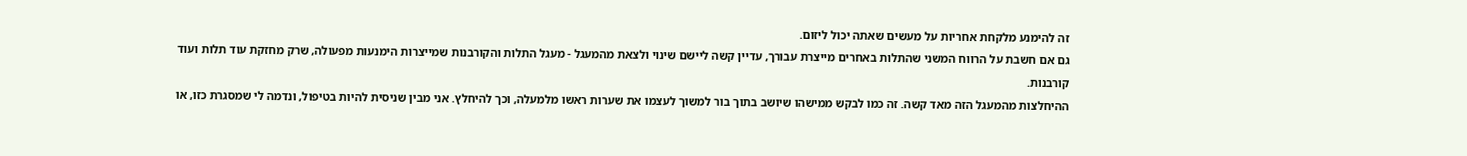זה להימנע מלקחת אחריות על מעשים שאתה יכול ליזום.
גם אם חשבת על הרווח המשני שהתלות באחרים מייצרת עבורך, עדיין קשה ליישם שינוי ולצאת מהמעגל - מעגל התלות והקורבנות שמייצרות הימנעות מפעולה, שרק מחזקת עוד תלות ועוד קורבנות.
ההיחלצות מהמעגל הזה מאד קשה. זה כמו לבקש ממישהו שיושב בתוך בור למשוך לעצמו את שערות ראשו מלמעלה, וכך להיחלץ. אני מבין שניסית להיות בטיפול, ונדמה לי שמסגרת כזו, או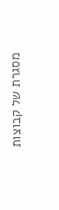מסגרת של קבוצות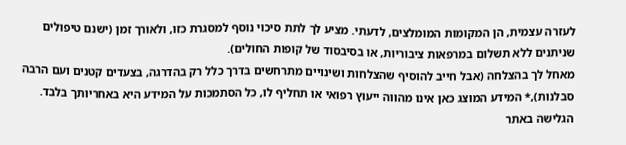לעזרה עצמית, הן המקומות המומלצים, לדעתי. מציע לך לתת סיכוי נוסף למסגרת כזו, ולאורך זמן (ישנם טיפולים שניתנים ללא תשלום במרפאות ציבוריות, או בסיבסוד של קופות החולים).
מאחל לך בהצלחה (אבל חייב להוסיף שהצלחות ושינויים מתרחשים בדרך כלל רק בהדרגה, בצעדים קטנים ועם הרבה סבלנות),* המידע המוצג כאן אינו מהווה ייעוץ רפואי או תחליף לו, כל הסתמכות על המידע היא באחריותך בלבד. הגלישה באתר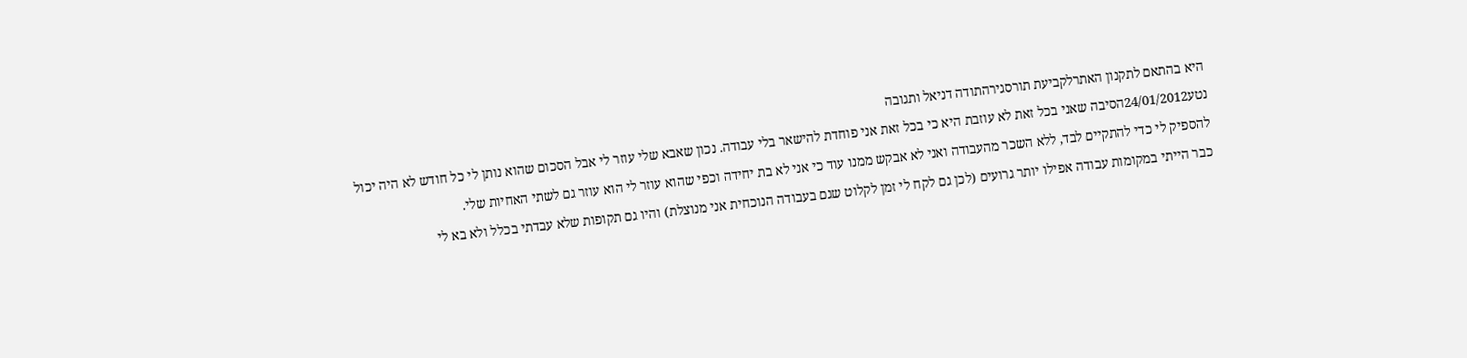היא בהתאם לתקנון האתרלקביעת תורסגירהתודה דניאל ותגובה
נטע24/01/2012הסיבה שאני בכל זאת לא עוזבת היא כי בכל זאת אני פוחדת להישאר בלי עבודה. נכון שאבא שלי עוזר לי אבל הסכום שהוא נותן לי כל חודש לא היה יכול להספיק לי כדי להתקיים לבד, ללא השכר מהעבודה ואני לא אבקש ממנו עוד כי אני לא בת יחידה וכפי שהוא עוזר לי הוא עוזר גם לשתי האחיות שלי.
כבר הייתי במקומות עבודה אפילו יותר גרועים (לכן גם לקח לי זמן לקלוט שגם בעבודה הנוכחית אני מנוצלת) והיו גם תקופות שלא עבדתי בכלל ולא בא לי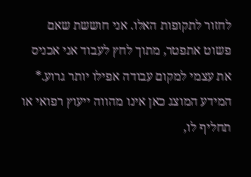לחזור לתקופות האלו. אני חוששת שאם פשוט אתפטר, מתוך לחץ לעבוד אני אכניס את עצמי למקום עבודה אפילו יותר גרוע.* המידע המוצג כאן אינו מהווה ייעוץ רפואי או תחליף לו,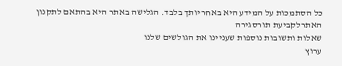כל הסתמכות על המידע היא באחריותך בלבד. הגלישה באתר היא בהתאם לתקנון האתרלקביעת תורסגירה
שאלות ותשובות נוספות שעניינו את הגולשים שלנו
ערוץ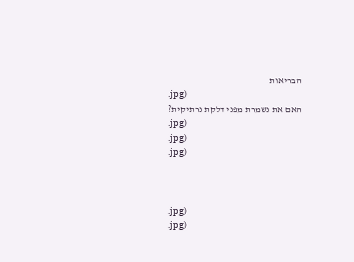הבריאות
.jpg)
האם את נשמרת מפני דלקת נרתיקית?
.jpg)
.jpg)
.jpg)



.jpg)
.jpg)